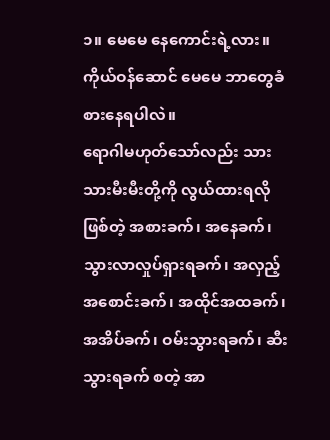၁။ မေမေ နေကောင်းရဲ့လား။ ကိုယ်ဝန်ဆောင် မေမေ ဘာတွေခံစားနေရပါလဲ။
ရောဂါမဟုတ်သော်လည်း သားသားမီးမီးတို့ကို လွယ်ထားရလိုဖြစ်တဲ့ အစားခက်၊ အနေခက်၊ သွားလာလှုပ်ရှားရခက်၊ အလှည့်အစောင်းခက်၊ အထိုင်အထခက်၊ အအိပ်ခက်၊ ဝမ်းသွားရခက်၊ ဆီးသွားရခက် စတဲ့ အာ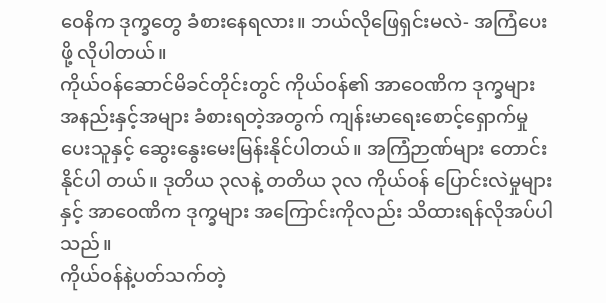ဝေနိက ဒုက္ခတွေ ခံစားနေရလား။ ဘယ်လိုဖြေရှင်းမလဲ- အကြံပေးဖို့ လိုပါတယ်။
ကိုယ်ဝန်ဆောင်မိခင်တိုင်းတွင် ကိုယ်ဝန်၏ အာဝေဏိက ဒုက္ခများ အနည်းနှင့်အများ ခံစားရတဲ့အတွက် ကျန်းမာရေးစောင့်ရှောက်မှုပေးသူနှင့် ဆွေးနွေးမေးမြန်းနိုင်ပါတယ်။ အကြံဉာဏ်များ တောင်းနိုင်ပါ တယ်။ ဒုတိယ ၃လနဲ့ တတိယ ၃လ ကိုယ်ဝန် ပြောင်းလဲမှုများနှင့် အာဝေဏိက ဒုက္ခများ အကြောင်းကိုလည်း သိထားရန်လိုအပ်ပါသည်။
ကိုယ်ဝန်နဲ့ပတ်သက်တဲ့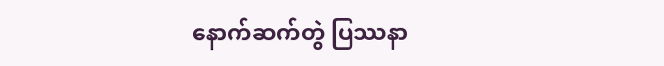နောက်ဆက်တွဲ ပြဿနာ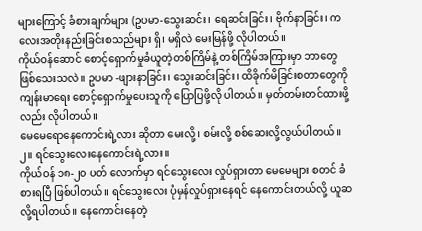များကြောင့် ခံစားချက်များ (ဥပမာ-သွေးဆင်း၊ ရေဆင်းခြင်း၊ ဗိုက်နာခြင်း၊ ကလေးအတိုးနည်းခြင်းစသည်များ ရှိ၊ မရှိလဲ မေးမြန်ဖို့ လိုပါတယ်။
ကိုယ်ဝန်ဆောင် စောင့်ရှောက်မှုခံယူတဲ့တစ်ကြိမ်နဲ့ တစ်ကြိမ်အကြားမှာ ဘာတွေ ဖြစ်သေးသလဲ။ ဥပမာ -ဖျားနာခြင်း၊ သွေးဆင်းခြင်း၊ ထိခိုက်မိခြင်းစတာတွေကို ကျန်းမာရေး စောင့်ရှောက်မှုပေးသူကို ပြောပြဖို့လို ပါတယ်။ မှတ်တမ်းတင်ထားဖို့လည်း လိုပါတယ်။
မေမေရောနေကောင်းရဲ့လား ဆိုတာ မေးလို့၊ စမ်းလို့ စစ်ဆေးလို့လွယ်ပါတယ်။
၂။ ရင်သွေးလေးနေကောင်းရဲ့လား။
ကိုယ်ဝန် ၁၈-၂၀ ပတ် လောက်မှာ ရင်သွေးလေး လှုပ်ရှားတာ မေမေများ စတင် ခံစားရပြီ ဖြစ်ပါတယ်။ ရင်သွေးလေး ပုံမှန်လှုပ်ရှားနေရင် နေကောင်းတယ်လို့ ယူဆလို့ရပါတယ်။ နေကောင်းနေတဲ့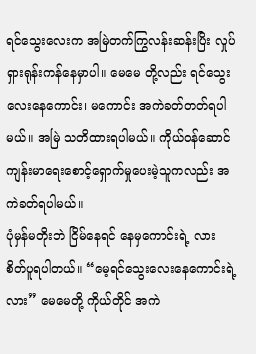ရင်သွေးလေးက အမြဲတက်ကြွလန်းဆန်းပြိး လှုပ်ရှားရုန်းကန်နေမှာပါ။ မေမေ တို့လည်း ရင်သွေးလေးနေကောင်း၊ မကောင်း အကဲခတ်တတ်ရပါမယ်။ အမြဲ သတိထားရပါမယ်။ ကိုယ်ဝန်ဆောင် ကျန်းမာရေးစောင့်ရှောက်မှုပေးမဲ့သူကလည်း အကဲခတ်ရပါမယ်။
ပုံမှန်မတိုးဘဲ ငြိမ်နေရင် နေမှကောင်းရဲ့ လား စိတ်ပူရပါတယ်။ “မေ့ရင်သွေးလေးနေကောင်းရဲ့လား” မေမေတို့ ကိုယ်တိုင် အကဲ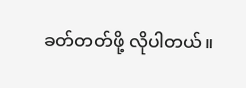ခတ်တတ်ဖို့ လိုပါတယ်။